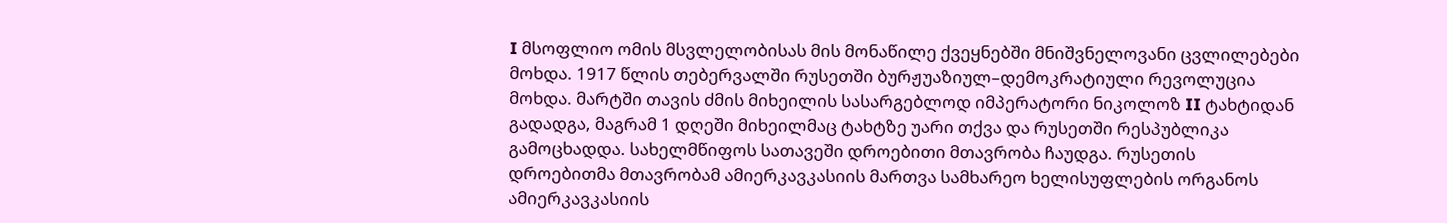I მსოფლიო ომის მსვლელობისას მის მონაწილე ქვეყნებში მნიშვნელოვანი ცვლილებები მოხდა. 1917 წლის თებერვალში რუსეთში ბურჟუაზიულ–დემოკრატიული რევოლუცია მოხდა. მარტში თავის ძმის მიხეილის სასარგებლოდ იმპერატორი ნიკოლოზ II ტახტიდან გადადგა, მაგრამ 1 დღეში მიხეილმაც ტახტზე უარი თქვა და რუსეთში რესპუბლიკა გამოცხადდა. სახელმწიფოს სათავეში დროებითი მთავრობა ჩაუდგა. რუსეთის დროებითმა მთავრობამ ამიერკავკასიის მართვა სამხარეო ხელისუფლების ორგანოს ამიერკავკასიის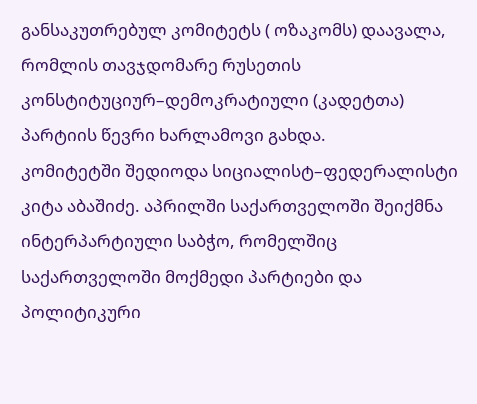განსაკუთრებულ კომიტეტს ( ოზაკომს) დაავალა, რომლის თავჯდომარე რუსეთის კონსტიტუციურ–დემოკრატიული (კადეტთა) პარტიის წევრი ხარლამოვი გახდა.
კომიტეტში შედიოდა სიციალისტ–ფედერალისტი კიტა აბაშიძე. აპრილში საქართველოში შეიქმნა ინტერპარტიული საბჭო, რომელშიც საქართველოში მოქმედი პარტიები და პოლიტიკური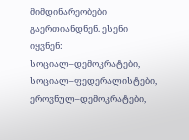მიმდინარეობები გაერთიანდნენ. ესენი იყვნენ: სოციალ–დემოკრატები, სოციალ–ფედერალისტები, ეროვნულ–დემოკრატები,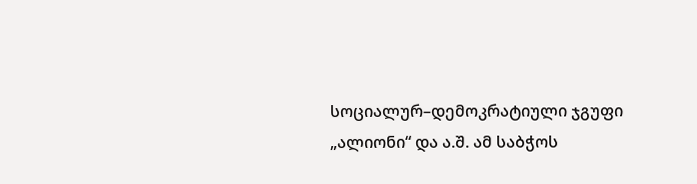სოციალურ–დემოკრატიული ჯგუფი „ალიონი“ და ა.შ. ამ საბჭოს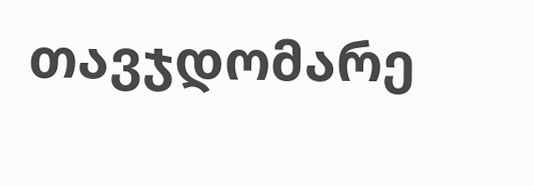თავჯდომარე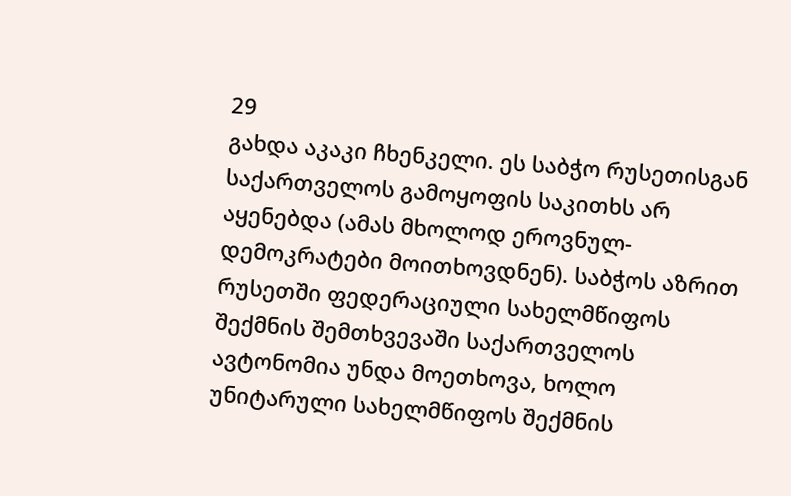29
გახდა აკაკი ჩხენკელი. ეს საბჭო რუსეთისგან საქართველოს გამოყოფის საკითხს არ აყენებდა (ამას მხოლოდ ეროვნულ-დემოკრატები მოითხოვდნენ). საბჭოს აზრით რუსეთში ფედერაციული სახელმწიფოს შექმნის შემთხვევაში საქართველოს ავტონომია უნდა მოეთხოვა, ხოლო უნიტარული სახელმწიფოს შექმნის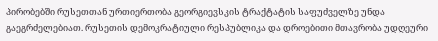პირობებში რუსეთთან ურთიერთობა გეორგიევსკის ტრაქტატის საფუძველზე უნდა გაეგრძელებიათ. რუსეთის დემოკრატიული რესპუბლიკა და დროებითი მთავრობა უდღეური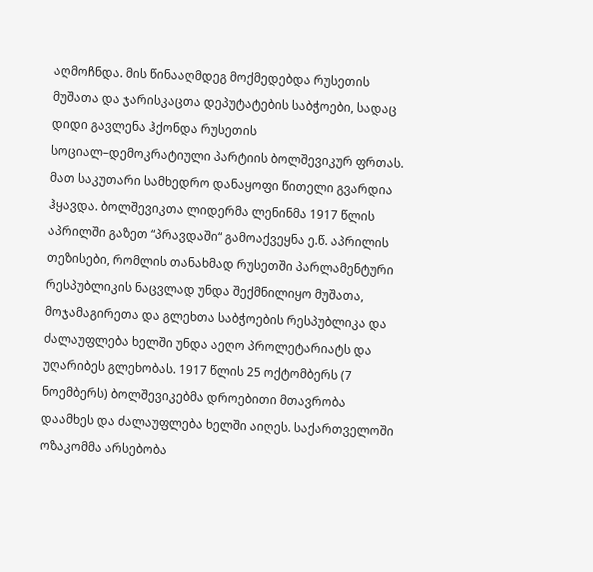აღმოჩნდა. მის წინააღმდეგ მოქმედებდა რუსეთის მუშათა და ჯარისკაცთა დეპუტატების საბჭოები, სადაც დიდი გავლენა ჰქონდა რუსეთის სოციალ–დემოკრატიული პარტიის ბოლშევიკურ ფრთას. მათ საკუთარი სამხედრო დანაყოფი წითელი გვარდია ჰყავდა. ბოლშევიკთა ლიდერმა ლენინმა 1917 წლის აპრილში გაზეთ “პრავდაში“ გამოაქვეყნა ე.წ. აპრილის თეზისები, რომლის თანახმად რუსეთში პარლამენტური რესპუბლიკის ნაცვლად უნდა შექმნილიყო მუშათა, მოჯამაგირეთა და გლეხთა საბჭოების რესპუბლიკა და ძალაუფლება ხელში უნდა აეღო პროლეტარიატს და უღარიბეს გლეხობას. 1917 წლის 25 ოქტომბერს (7 ნოემბერს) ბოლშევიკებმა დროებითი მთავრობა დაამხეს და ძალაუფლება ხელში აიღეს. საქართველოში ოზაკომმა არსებობა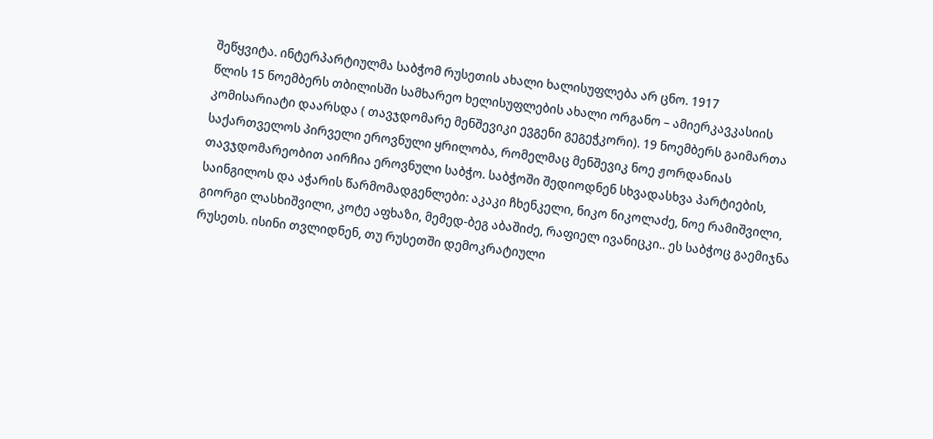შეწყვიტა. ინტერპარტიულმა საბჭომ რუსეთის ახალი ხალისუფლება არ ცნო. 1917
წლის 15 ნოემბერს თბილისში სამხარეო ხელისუფლების ახალი ორგანო – ამიერკავკასიის კომისარიატი დაარსდა ( თავჯდომარე მენშევიკი ევგენი გეგეჭკორი). 19 ნოემბერს გაიმართა საქართველოს პირველი ეროვნული ყრილობა, რომელმაც მენშევიკ ნოე ჟორდანიას თავჯდომარეობით აირჩია ეროვნული საბჭო. საბჭოში შედიოდნენ სხვადასხვა პარტიების, საინგილოს და აჭარის წარმომადგენლები: აკაკი ჩხენკელი, ნიკო ნიკოლაძე, ნოე რამიშვილი, გიორგი ლასხიშვილი, კოტე აფხაზი, მემედ-ბეგ აბაშიძე, რაფიელ ივანიცკი.. ეს საბჭოც გაემიჯნა რუსეთს. ისინი თვლიდნენ, თუ რუსეთში დემოკრატიული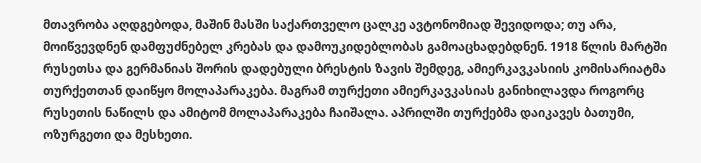მთავრობა აღდგებოდა, მაშინ მასში საქართველო ცალკე ავტონომიად შევიდოდა; თუ არა, მოიწვევდნენ დამფუძნებელ კრებას და დამოუკიდებლობას გამოაცხადებდნენ. 1918 წლის მარტში რუსეთსა და გერმანიას შორის დადებული ბრესტის ზავის შემდეგ, ამიერკავკასიის კომისარიატმა თურქეთთან დაიწყო მოლაპარაკება. მაგრამ თურქეთი ამიერკავკასიას განიხილავდა როგორც რუსეთის ნაწილს და ამიტომ მოლაპარაკება ჩაიშალა. აპრილში თურქებმა დაიკავეს ბათუმი, ოზურგეთი და მესხეთი.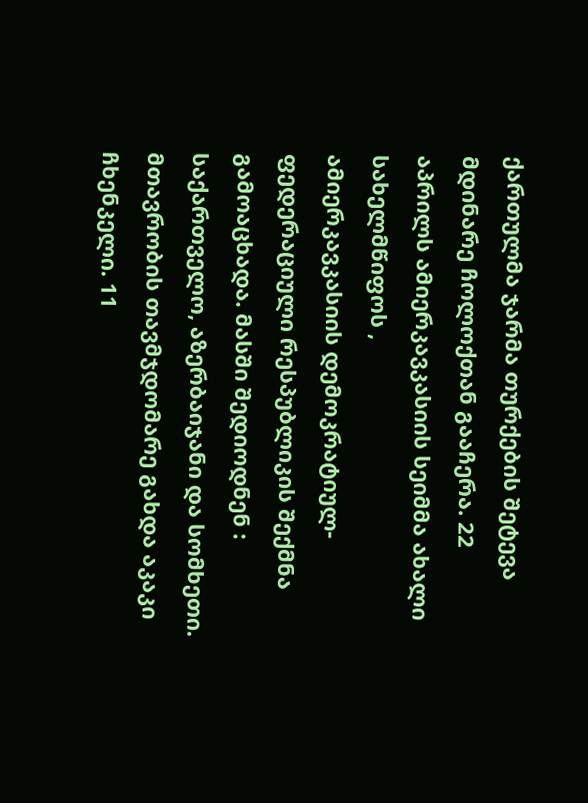ქართულმა ჯარმა თურქების შეტევა მდინარე ჩოლოქთან გააჩერა. 22 აპრილს ამიერკავკასიის სეიმმა ახალი სახელმწიფოს ,
ამიერკავკასიის დემოკრატიულ-ფედერაციული რესპუბლიკის შექმნა გამოაცხადა. მასში შედიოდნენ : საქართველო, აზერბაიჯანი და სომხეთი. მთავრობის თავმჯდომარე გახდა აკაკი ჩხენკელი. 11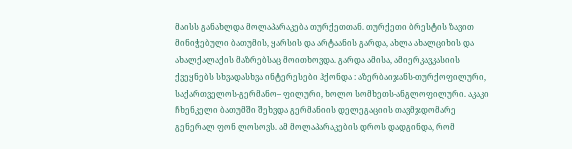მაისს განახლდა მოლაპარაკება თურქეთთან. თურქეთი ბრესტის ზავით მინიჭებული ბათუმის, ყარსის და არტაანის გარდა, ახლა ახალციხის და ახალქალაქის მაზრებსაც მოითხოვდა. გარდა ამისა, ამიერკავკასიის ქვეყნებს სხვადასხვა ინტერესები ჰქონდა : აზერბაიჯანს-თურქოფილური, საქართველოს-გერმანო– ფილური, ხოლო სომხეთს-ანგლოფილური. აკაკი ჩხენკელი ბათუმში შეხვდა გერმანიის დელეგაციის თავმჯდომარე გენერალ ფონ ლოსოვს. ამ მოლაპარაკების დროს დადგინდა, რომ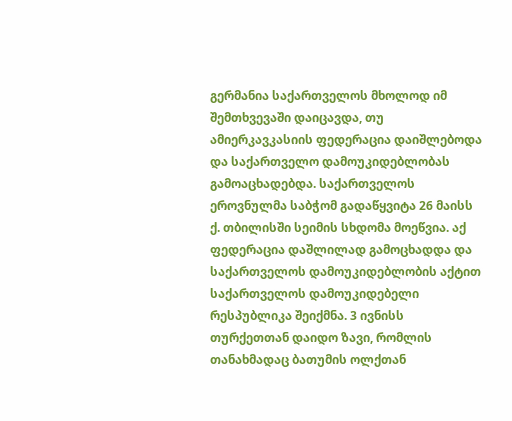გერმანია საქართველოს მხოლოდ იმ შემთხვევაში დაიცავდა, თუ ამიერკავკასიის ფედერაცია დაიშლებოდა და საქართველო დამოუკიდებლობას გამოაცხადებდა. საქართველოს ეროვნულმა საბჭომ გადაწყვიტა 26 მაისს ქ. თბილისში სეიმის სხდომა მოეწვია. აქ ფედერაცია დაშლილად გამოცხადდა და საქართველოს დამოუკიდებლობის აქტით საქართველოს დამოუკიდებელი რესპუბლიკა შეიქმნა. 3 ივნისს თურქეთთან დაიდო ზავი, რომლის თანახმადაც ბათუმის ოლქთან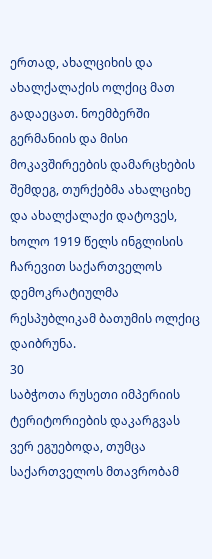ერთად, ახალციხის და ახალქალაქის ოლქიც მათ გადაეცათ. ნოემბერში გერმანიის და მისი მოკავშირეების დამარცხების შემდეგ, თურქებმა ახალციხე და ახალქალაქი დატოვეს, ხოლო 1919 წელს ინგლისის ჩარევით საქართველოს დემოკრატიულმა რესპუბლიკამ ბათუმის ოლქიც დაიბრუნა.
30
საბჭოთა რუსეთი იმპერიის ტერიტორიების დაკარგვას ვერ ეგუებოდა, თუმცა საქართველოს მთავრობამ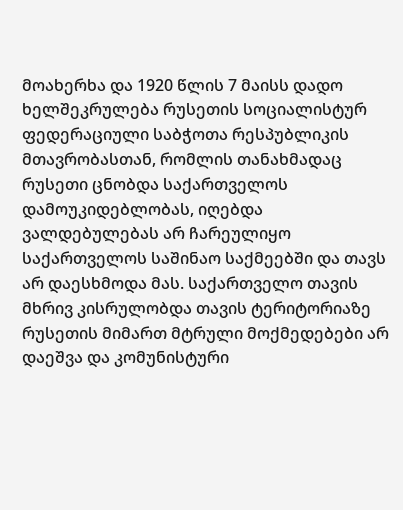მოახერხა და 1920 წლის 7 მაისს დადო ხელშეკრულება რუსეთის სოციალისტურ ფედერაციული საბჭოთა რესპუბლიკის მთავრობასთან, რომლის თანახმადაც რუსეთი ცნობდა საქართველოს დამოუკიდებლობას, იღებდა ვალდებულებას არ ჩარეულიყო საქართველოს საშინაო საქმეებში და თავს არ დაესხმოდა მას. საქართველო თავის მხრივ კისრულობდა თავის ტერიტორიაზე რუსეთის მიმართ მტრული მოქმედებები არ დაეშვა და კომუნისტური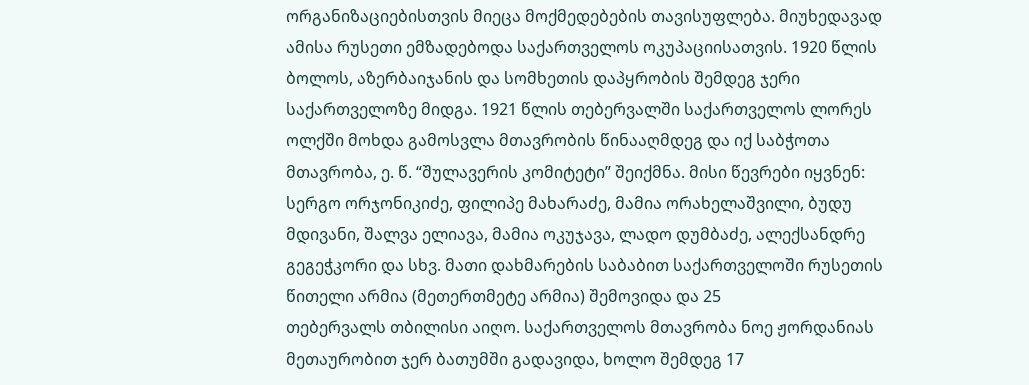ორგანიზაციებისთვის მიეცა მოქმედებების თავისუფლება. მიუხედავად ამისა რუსეთი ემზადებოდა საქართველოს ოკუპაციისათვის. 1920 წლის ბოლოს, აზერბაიჯანის და სომხეთის დაპყრობის შემდეგ ჯერი საქართველოზე მიდგა. 1921 წლის თებერვალში საქართველოს ლორეს ოლქში მოხდა გამოსვლა მთავრობის წინააღმდეგ და იქ საბჭოთა მთავრობა, ე. წ. “შულავერის კომიტეტი” შეიქმნა. მისი წევრები იყვნენ: სერგო ორჯონიკიძე, ფილიპე მახარაძე, მამია ორახელაშვილი, ბუდუ მდივანი, შალვა ელიავა, მამია ოკუჯავა, ლადო დუმბაძე, ალექსანდრე გეგეჭკორი და სხვ. მათი დახმარების საბაბით საქართველოში რუსეთის წითელი არმია (მეთერთმეტე არმია) შემოვიდა და 25
თებერვალს თბილისი აიღო. საქართველოს მთავრობა ნოე ჟორდანიას მეთაურობით ჯერ ბათუმში გადავიდა, ხოლო შემდეგ 17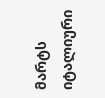მარტს იტალიური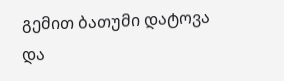გემით ბათუმი დატოვა და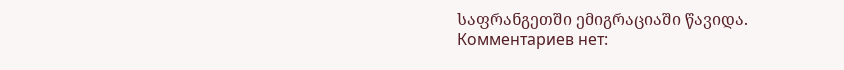საფრანგეთში ემიგრაციაში წავიდა.
Комментариев нет: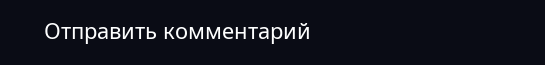Отправить комментарий